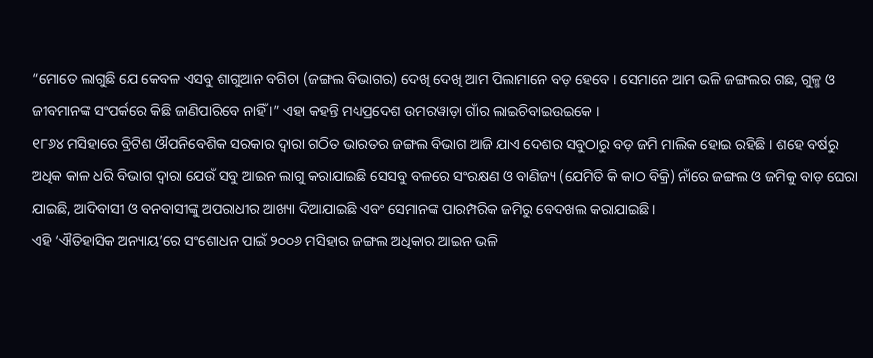“ମୋତେ ଲାଗୁଛି ଯେ କେବଳ ଏସବୁ ଶାଗୁଆନ ବଗିଚା (ଜଙ୍ଗଲ ବିଭାଗର) ଦେଖି ଦେଖି ଆମ ପିଲାମାନେ ବଡ଼ ହେବେ । ସେମାନେ ଆମ ଭଳି ଜଙ୍ଗଲର ଗଛ, ଗୁଳ୍ମ ଓ ଜୀବମାନଙ୍କ ସଂପର୍କରେ କିଛି ଜାଣିପାରିବେ ନାହିଁ ।” ଏହା କହନ୍ତି ମଧ୍ୟପ୍ରଦେଶ ଉମରୱାଡ଼ା ଗାଁର ଲାଇଚିବାଇଉଇକେ ।
୧୮୬୪ ମସିହାରେ ବ୍ରିଟିଶ ଔପନିବେଶିକ ସରକାର ଦ୍ୱାରା ଗଠିତ ଭାରତର ଜଙ୍ଗଲ ବିଭାଗ ଆଜି ଯାଏ ଦେଶର ସବୁଠାରୁ ବଡ଼ ଜମି ମାଲିକ ହୋଇ ରହିଛି । ଶହେ ବର୍ଷରୁ ଅଧିକ କାଳ ଧରି ବିଭାଗ ଦ୍ୱାରା ଯେଉଁ ସବୁ ଆଇନ ଲାଗୁ କରାଯାଇଛି ସେସବୁ ବଳରେ ସଂରକ୍ଷଣ ଓ ବାଣିଜ୍ୟ (ଯେମିତି କି କାଠ ବିକ୍ରି) ନାଁରେ ଜଙ୍ଗଲ ଓ ଜମିକୁ ବାଡ଼ ଘେରା ଯାଇଛି, ଆଦିବାସୀ ଓ ବନବାସୀଙ୍କୁ ଅପରାଧୀର ଆଖ୍ୟା ଦିଆଯାଇଛି ଏବଂ ସେମାନଙ୍କ ପାରମ୍ପରିକ ଜମିରୁ ବେଦଖଲ କରାଯାଇଛି ।
ଏହି ‘ଐତିହାସିକ ଅନ୍ୟାୟ’ରେ ସଂଶୋଧନ ପାଇଁ ୨୦୦୬ ମସିହାର ଜଙ୍ଗଲ ଅଧିକାର ଆଇନ ଭଳି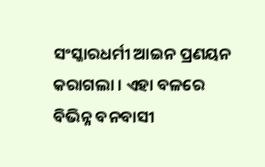ସଂସ୍କାରଧର୍ମୀ ଆଇନ ପ୍ରଣୟନ କରାଗଲା । ଏହା ବଳରେ ବିଭିନ୍ନ ବନବାସୀ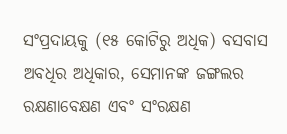ସଂପ୍ରଦାୟକୁ (୧୫ କୋଟିରୁ ଅଧିକ) ବସବାସ ଅବଧିର ଅଧିକାର, ସେମାନଙ୍କ ଜଙ୍ଗଲର ରକ୍ଷଣାବେକ୍ଷଣ ଏବଂ ସଂରକ୍ଷଣ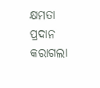କ୍ଷମତା ପ୍ରଦାନ କରାଗଲା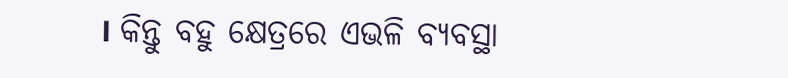। କିନ୍ତୁ ବହୁ କ୍ଷେତ୍ରରେ ଏଭଳି ବ୍ୟବସ୍ଥା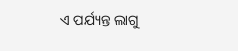ଏ ପର୍ଯ୍ୟନ୍ତ ଲାଗୁ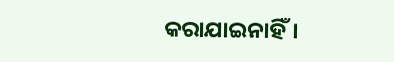କରାଯାଇନାହିଁ।